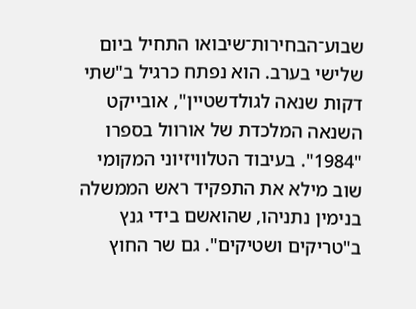שבוע־הבחירות־שיבואו התחיל ביום שלישי בערב. הוא נפתח כרגיל ב"שתי דקות שנאה לגולדשטיין", אובייקט השנאה המלכדת של אורוול בספרו "1984". בעיבוד הטלוויזיוני המקומי שוב מילא את התפקיד ראש הממשלה בנימין נתניהו, שהואשם בידי גנץ ב"טריקים ושטיקים". גם שר החוץ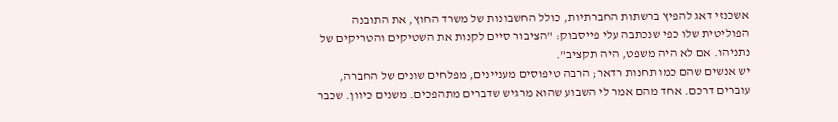אשכנזי דאג להפיץ ברשתות החברתיות, כולל החשבונות של משרד החוץ, את התובנה הפוליטית שלו כפי שנכתבה עלי פייסבוק: "הציבור סיים לקנות את השטיקים והטריקים של נתניהו. אם לא היה משפט, היה תקציב".
יש אנשים שהם כמו תחנות רדאר; הרבה טיפוסים מעניינים, מפלחים שונים של החברה, עוברים דרכם. אחד מהם אמר לי השבוע שהוא מרגיש שדברים מתהפכים. משנים כיוון. שכבר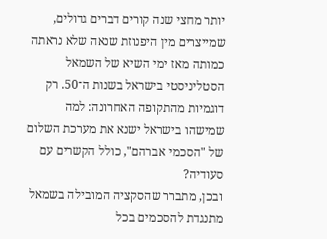יותר מחצי שנה קורים דברים גדולים, שמייצרים מין היפנוזת שנאה שלא נראתה כמותה מאז ימי השיא של השמאל הסטליניסטי בישראל בשנות ה־50. רק דוגמיות מהתקופה האחרונה: למה שמישהו בישראל ישנא את מערכת השלום של "הסכמי אברהם", כולל הקשרים עם סעודיה?
ובכן, מתברר שהסקציה המובילה בשמאל מתנגדת להסכמים בכל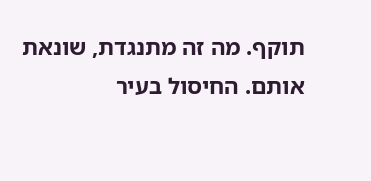תוקף. מה זה מתנגדת, שונאת אותם. החיסול בעיר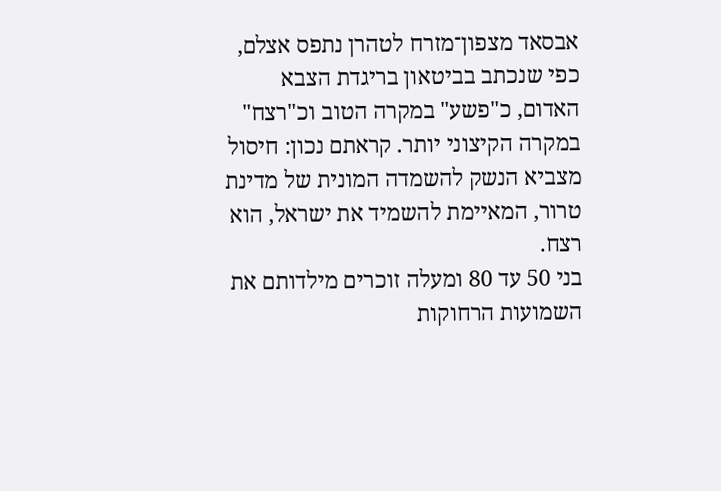אבסאד מצפון־מזרח לטהרן נתפס אצלם, כפי שנכתב בביטאון בריגדת הצבא האדום, כ"פשע" במקרה הטוב וכ"רצח" במקרה הקיצוני יותר. קראתם נכון: חיסול מצביא הנשק להשמדה המונית של מדינת טרור, המאיימת להשמיד את ישראל, הוא רצח.
בני 50 עד 80 ומעלה זוכרים מילדותם את השמועות הרחוקות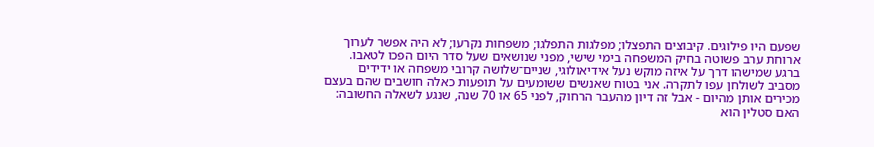שפעם היו פילוגים. קיבוצים התפצלו; מפלגות התפלגו; משפחות נקרעו; לא היה אפשר לערוך ארוחת ערב פשוטה בחיק המשפחה בימי שישי, מפני שנושאים שעל סדר היום הפכו לטאבו.
ברגע שמישהו דרך על איזה מוקש נעל אידיאולוגי, שניים־שלושה קרובי משפחה או ידידים מסביב לשולחן עפו לתקרה. אני בטוח שאנשים ששומעים על תופעות כאלה חושבים שהם בעצם מכירים אותן מהיום - אבל זה דיון מהעבר הרחוק, לפני 65 או 70 שנה, שנגע לשאלה החשובה: האם סטלין הוא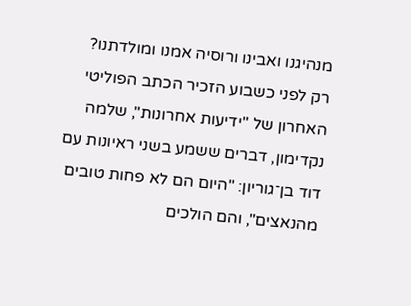מנהיגנו ואבינו ורוסיה אמנו ומולדתנו?
רק לפני כשבוע הזכיר הכתב הפוליטי האחרון של "ידיעות אחרונות", שלמה נקדימון, דברים ששמע בשני ראיונות עם דוד בן־גוריון: "היום הם לא פחות טובים מהנאצים", והם הולכים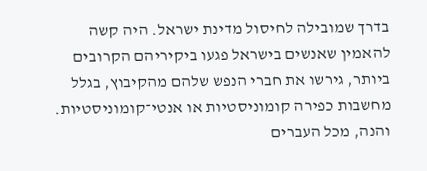בדרך שמובילה לחיסול מדינת ישראל. היה קשה להאמין שאנשים בישראל פגעו ביקיריהם הקרובים ביותר, גירשו את חברי הנפש שלהם מהקיבוץ, בגלל מחשבות כפירה קומוניסטיות או אנטי־קומוניסטיות.
והנה, מכל העברים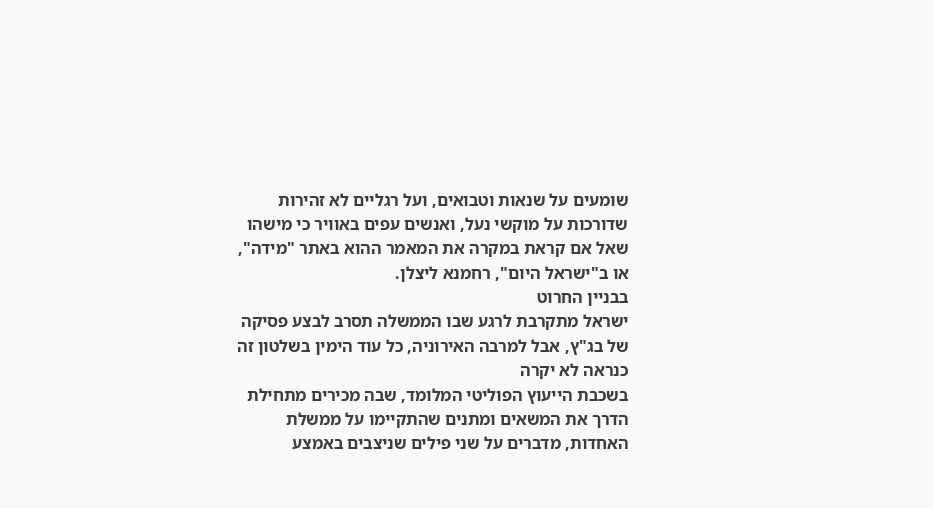שומעים על שנאות וטבואים, ועל רגליים לא זהירות שדורכות על מוקשי נעל, ואנשים עפים באוויר כי מישהו שאל אם קראת במקרה את המאמר ההוא באתר "מידה", או ב"ישראל היום", רחמנא ליצלן.
בבניין החרוט
ישראל מתקרבת לרגע שבו הממשלה תסרב לבצע פסיקה של בג"ץ, אבל למרבה האירוניה, כל עוד הימין בשלטון זה כנראה לא יקרה
בשכבת הייעוץ הפוליטי המלומד, שבה מכירים מתחילת הדרך את המשאים ומתנים שהתקיימו על ממשלת האחדות, מדברים על שני פילים שניצבים באמצע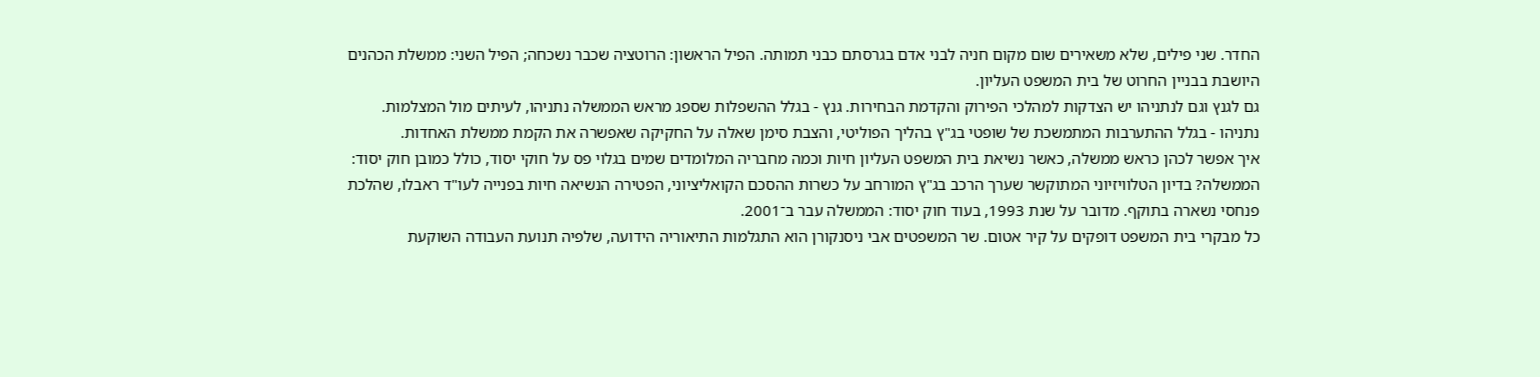החדר. שני פילים, שלא משאירים שום מקום חניה לבני אדם בגרסתם כבני תמותה. הפיל הראשון: הרוטציה שכבר נשכחה; הפיל השני: ממשלת הכהנים היושבת בבניין החרוט של בית המשפט העליון.
גם לגנץ וגם לנתניהו יש הצדקות למהלכי הפירוק והקדמת הבחירות. גנץ - בגלל ההשפלות שספג מראש הממשלה נתניהו, לעיתים מול המצלמות. נתניהו - בגלל ההתערבות המתמשכת של שופטי בג"ץ בהליך הפוליטי, והצבת סימן שאלה על החקיקה שאפשרה את הקמת ממשלת האחדות.
איך אפשר לכהן כראש ממשלה, כאשר נשיאת בית המשפט העליון חיות וכמה מחבריה המלומדים שמים בגלוי פס על חוקי יסוד, כולל כמובן חוק יסוד: הממשלה? בדיון הטלוויזיוני המתוקשר שערך הרכב בג"ץ המורחב על כשרות ההסכם הקואליציוני, הפטירה הנשיאה חיות בפנייה לעו"ד ראבלו, שהלכת פנחסי נשארה בתוקף. מדובר על שנת 1993, בעוד חוק יסוד: הממשלה עבר ב־2001.
כל מבקרי בית המשפט דופקים על קיר אטום. שר המשפטים אבי ניסנקורן הוא התגלמות התיאוריה הידועה, שלפיה תנועת העבודה השוקעת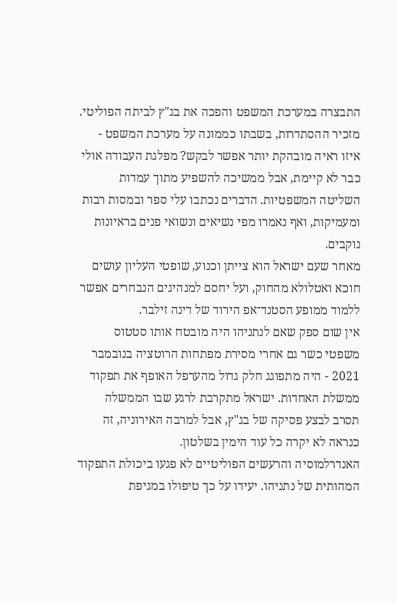התבצרה במערכת המשפט והפכה את בג"ץ לביתה הפוליטי. מזכיר ההסתדרות, בשבתו כממונה על מערכת המשפט - איזו ראיה מובהקת יותר אפשר לבקש? מפלגת העבודה אולי כבר לא קיימת, אבל ממשיכה להשפיע מתוך עמדות השליטה המשפטיות. הדברים נכתבו עלי ספר ובמסות רבות ומעמיקות, ואף נאמרו מפי נשיאים ונשואי פנים בראיונות נוקבים.
מאחר שעם ישראל הוא צייתן וכנוע, שופטי העליון עושים חוכא ואטלולא מהחוק, ועל יחסם למנהיגים הנבחרים אפשר ללמוד ממופע הסטנד־אפ הירוד של דינה זילבר.
אין שום ספק שאם לנתניהו היה מובטח אותו סטטוס משפטי כשר גם אחרי מסירת מפתחות הרוטציה בנובמבר 2021 - היה מתפוגג חלק גדול מהערפל האופף את תפקוד ממשלת האחדות. ישראל מתקרבת לרגע שבו הממשלה תסרב לבצע פסיקה של בג"ץ, אבל למרבה האירוניה, זה כנראה לא יקרה כל עוד הימין בשלטון.
האנדרלמוסיה והרעשים הפוליטיים לא פגעו ביכולת התפקוד המהותית של נתניהו. יעידו על כך טיפולו במגיפת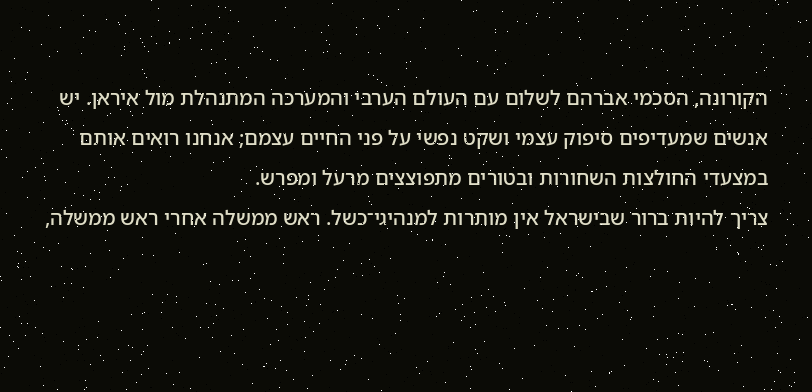הקורונה, הסכמי אברהם לשלום עם העולם הערבי והמערכה המתנהלת מול איראן. יש אנשים שמעדיפים סיפוק עצמי ושקט נפשי על פני החיים עצמם; אנחנו רואים אותם במצעדי החולצות השחורות ובטורים מתפוצצים מרעל ומפרש.
צריך להיות ברור שבישראל אין מותרות למנהיגי־כשל. ראש ממשלה אחרי ראש ממשלה,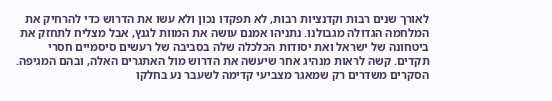לאורך שנים רבות וקדנציות רבות, לא תפקדו נכון ולא עשו את הדרוש כדי להרחיק את המלחמה הגדולה מגבולנו. נתניהו אמנם עושה את המוות לגנץ, אבל מצליח לתחזק את ביטחונה של ישראל ואת יסודות הכלכלה שלה בסביבה של רעשים סיסמיים חסרי תקדים. קשה לראות מנהיג אחר שיעשה את הדרוש מול האתגרים האלה, ובהם המגיפה. הסקרים משדרים רק שמאגר מצביעי קדימה לשעבר נע בחלקו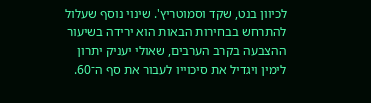לכיוון בנט, שקד וסמוטריץ'. שינוי נוסף שעלול להתרחש בבחירות הבאות הוא ירידה בשיעור ההצבעה בקרב הערבים, שאולי יעניק יתרון לימין ויגדיל את סיכוייו לעבור את סף ה־60.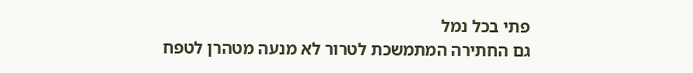פתי בכל נמל
גם החתירה המתמשכת לטרור לא מנעה מטהרן לטפח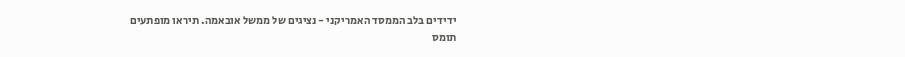ידידים בלב הממסד האמריקני - נציגים של ממשל אובאמה. תיראו מופתעים
תומס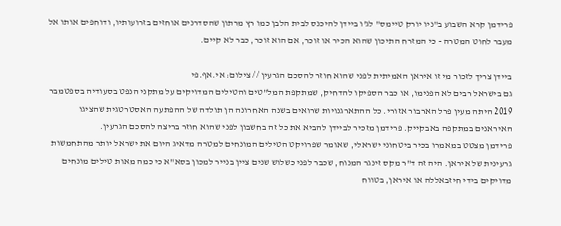פרידמן קרא השבוע ב"ניו יורק טיימס" לג'ו ביידן להיכנס לבית הלבן כמו רץ מרתון שהסדרנים אוחזים בזרועותיו, ודוחפים אותו אל מעבר לחוט המטרה - כי המזרח התיכון שהוא הכיר או זוכר, אם הוא זוכר, כבר לא קיים.

ביידן צריך לזכור מי זו איראן האמיתית לפני שהוא חוזר להסכם הגרעין // צילום: אי.אף.פי
גם בישראל רבים לא הפנימו, או כבר הספיקו להדחיק, שמתקפת המל"טים והטילים המדויקים על מתקני הנפט בסעודיה בספטמבר 2019 היתה מעין פרל הארבור אזורי. כל ההתארגנויות שרואים בשנה האחרונה הן תולדה של ההפתעה האסטרטגית שהציגו האיראנים במתקפה באבקייק. פרידמן מזכיר לביידן להביא את כל זה בחשבון לפני שהוא חוזר בריצה להסכם הגרעין.
פרידמן מצטט במאמרו בכיר ביטחוני ישראלי, שאומר שפרויקט הטילים המונחים למטרה מדאיג היום את ישראל יותר מהתחמשות גרעינית של איראן. היה זה ד"ר מקס זינגר המנוח, שכבר לפני כשלוש שנים ציין בנייר למכון בסא"א כי כמה מאות טילים מונחים מדויקים בידי חיזבאללה או איראן, בטווח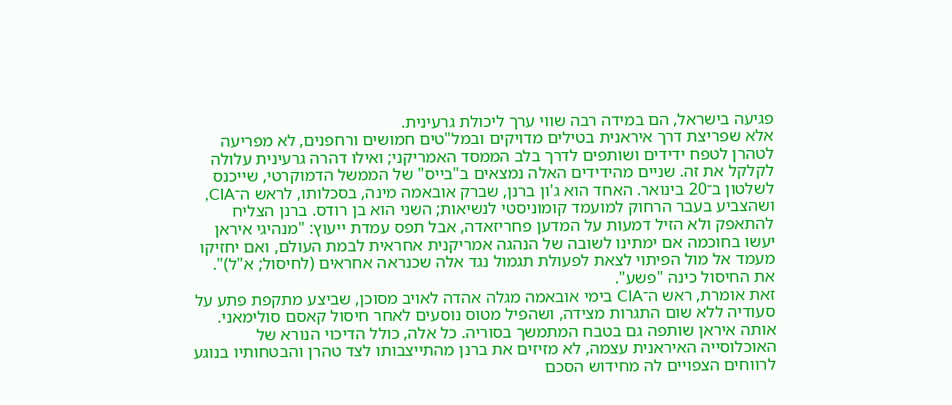פגיעה בישראל, הם במידה רבה שווי ערך ליכולת גרעינית.
אלא שפריצת דרך איראנית בטילים מדויקים ובמל"טים חמושים ורחפנים, לא מפריעה לטהרן לטפח ידידים ושותפים לדרך בלב הממסד האמריקני; ואילו דהרה גרעינית עלולה לקלקל את זה. שניים מהידידים האלה נמצאים ב"בייס" של הממשל הדמוקרטי, שייכנס לשלטון ב־20 בינואר. האחד הוא ג'ון ברנן, שברק אובאמה מינה, בסכלותו, לראש ה־CIA, ושהצביע בעבר הרחוק למועמד קומוניסטי לנשיאות; השני הוא בן רודס. ברנן הצליח להתאפק ולא הזיל דמעות על המדען פחריזאדה, אבל תפס עמדת ייעוץ: "מנהיגי איראן יעשו בחוכמה אם ימתינו לשובה של הנהגה אמריקנית אחראית לבמת העולם, ואם יחזיקו מעמד אל מול הפיתוי לצאת לפעולת תגמול נגד אלה שכנראה אחראים (לחיסול; א"ל)". את החיסול כינה "פשע".
זאת אומרת, ראש ה־CIA בימי אובאמה מגלה אהדה לאויב מסוכן, שביצע מתקפת פתע על סעודיה ללא שום התגרות מצידה, ושהפיל מטוס נוסעים לאחר חיסול קאסם סולימאני. אותה איראן שותפה גם בטבח המתמשך בסוריה. כל אלה, כולל הדיכוי הנורא של האוכלוסייה האיראנית עצמה, לא מזיזים את ברנן מהתייצבותו לצד טהרן והבטחותיו בנוגע לרווחים הצפויים לה מחידוש הסכם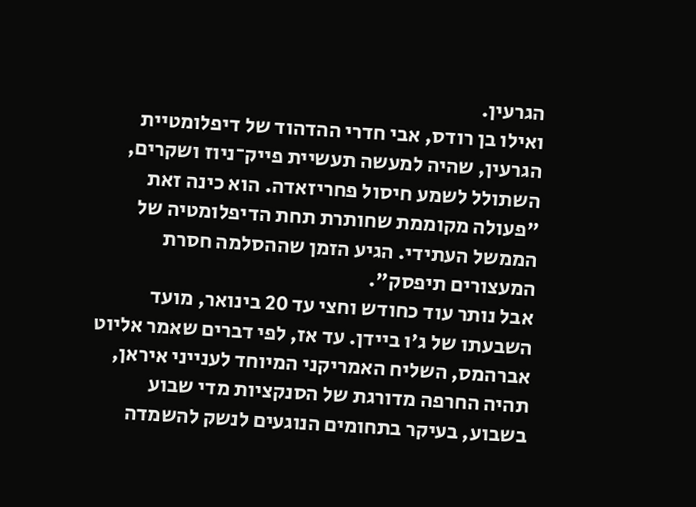הגרעין.
ואילו בן רודס, אבי חדרי ההדהוד של דיפלומטיית הגרעין, שהיה למעשה תעשיית פייק־ניוז ושקרים, השתולל לשמע חיסול פחריזאדה. הוא כינה זאת "פעולה מקוממת שחותרת תחת הדיפלומטיה של הממשל העתידי. הגיע הזמן שההסלמה חסרת המעצורים תיפסק".
אבל נותר עוד כחודש וחצי עד 20 בינואר, מועד השבעתו של ג'ו ביידן. עד אז, לפי דברים שאמר אליוט אברהמס, השליח האמריקני המיוחד לענייני איראן, תהיה החרפה מדורגת של הסנקציות מדי שבוע בשבוע, בעיקר בתחומים הנוגעים לנשק להשמדה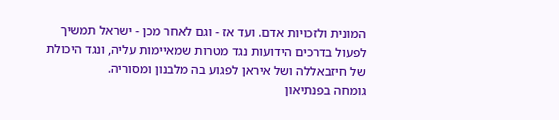המונית ולזכויות אדם. ועד אז - וגם לאחר מכן - ישראל תמשיך לפעול בדרכים הידועות נגד מטרות שמאיימות עליה, ונגד היכולת של חיזבאללה ושל איראן לפגוע בה מלבנון ומסוריה.
גומחה בפנתיאון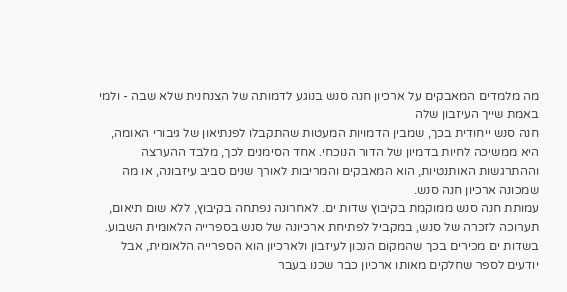מה מלמדים המאבקים על ארכיון חנה סנש בנוגע לדמותה של הצנחנית שלא שבה - ולמי באמת שייך העיזבון שלה
חנה סנש ייחודית בכך, שמבין הדמויות המעטות שהתקבלו לפנתיאון של גיבורי האומה, היא ממשיכה לחיות בדמיון של הדור הנוכחי. אחד הסימנים לכך, מלבד ההערצה וההתרגשות האותנטיות, הוא המאבקים והמריבות לאורך שנים סביב עיזבונה, או מה שמכונה ארכיון חנה סנש.
עמותת חנה סנש ממוקמת בקיבוץ שדות ים. לאחרונה נפתחה בקיבוץ, ללא שום תיאום, תערוכה לזכרה של סנש, במקביל לפתיחת ארכיונה של סנש בספרייה הלאומית השבוע.
בשדות ים מכירים בכך שהמקום הנכון לעיזבון ולארכיון הוא הספרייה הלאומית, אבל יודעים לספר שחלקים מאותו ארכיון כבר שכנו בעבר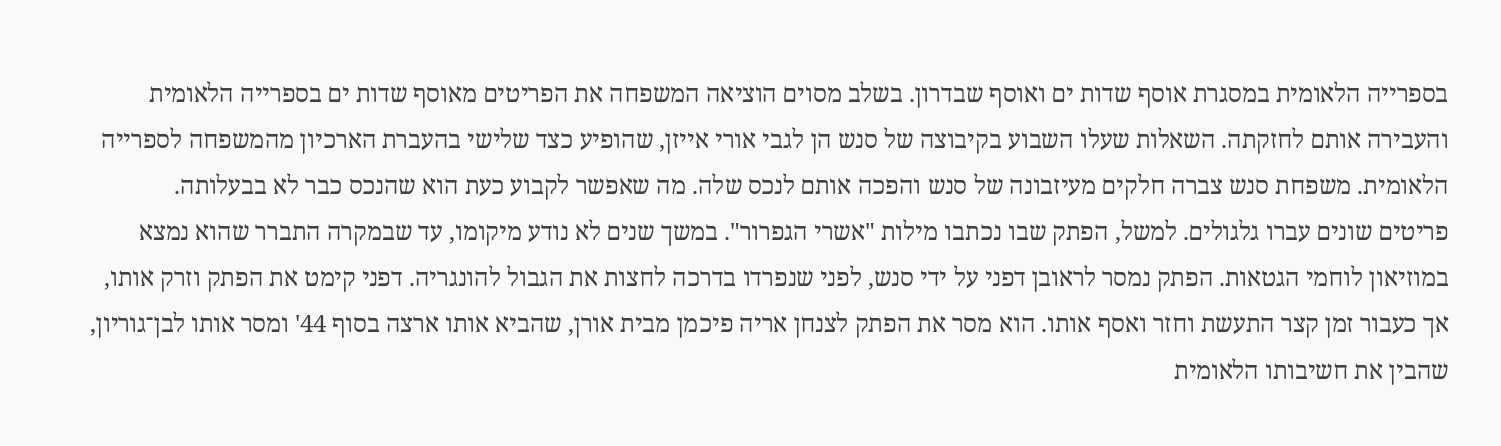בספרייה הלאומית במסגרת אוסף שדות ים ואוסף שבדרון. בשלב מסוים הוציאה המשפחה את הפריטים מאוסף שדות ים בספרייה הלאומית והעבירה אותם לחזקתה. השאלות שעלו השבוע בקיבוצה של סנש הן לגבי אורי אייזן, שהופיע כצד שלישי בהעברת הארכיון מהמשפחה לספרייה הלאומית. משפחת סנש צברה חלקים מעיזבונה של סנש והפכה אותם לנכס שלה. מה שאפשר לקבוע כעת הוא שהנכס כבר לא בבעלותה.
פריטים שונים עברו גלגולים. למשל, הפתק שבו נכתבו מילות "אשרי הגפרור". במשך שנים לא נודע מיקומו, עד שבמקרה התברר שהוא נמצא במוזיאון לוחמי הגטאות. הפתק נמסר לראובן דפני על ידי סנש, לפני שנפרדו בדרכה לחצות את הגבול להונגריה. דפני קימט את הפתק וזרק אותו, אך כעבור זמן קצר התעשת וחזר ואסף אותו. הוא מסר את הפתק לצנחן אריה פיכמן מבית אורן, שהביא אותו ארצה בסוף 44' ומסר אותו לבן־גוריון, שהבין את חשיבותו הלאומית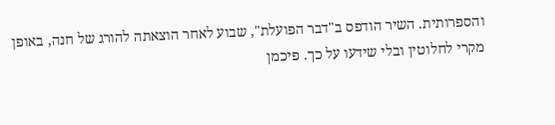והספרותית. השיר הודפס ב"דבר הפועלת", שבוע לאחר הוצאתה להורג של חנה, באופן מקרי לחלוטין ובלי שידעו על כך. פיכמן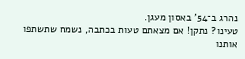נהרג ב־54' באסון מעגן.
טעינו? נתקן! אם מצאתם טעות בכתבה, נשמח שתשתפו אותנו